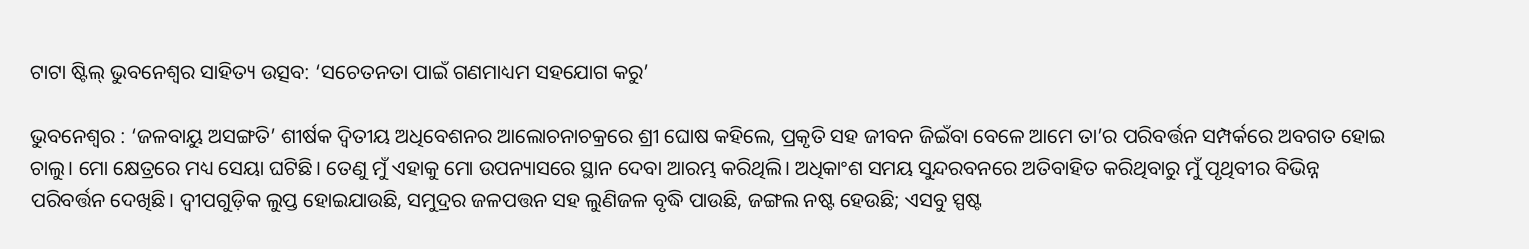ଟାଟା ଷ୍ଟିଲ୍‌ ଭୁବନେଶ୍ବର ସାହିତ୍ୟ ଉତ୍ସବ: ‘ସଚେତନତା ପାଇଁ ଗଣମାଧ୍ୟମ ସହଯୋଗ କରୁ’

ଭୁବନେଶ୍ବର : ‘ଜଳବାୟୁ ଅସଙ୍ଗତି’ ଶୀର୍ଷକ ଦ୍ବିତୀୟ ଅଧିବେଶନର ଆଲୋଚନାଚକ୍ରରେ ଶ୍ରୀ ଘୋଷ କହିଲେ, ପ୍ରକୃତି ସହ ଜୀବନ ଜିଇଁବା ବେଳେ ଆମେ ତା’ର ପରିବର୍ତ୍ତନ ସମ୍ପର୍କରେ ଅବଗତ ହୋଇ ଚାଲୁ। ମୋ କ୍ଷେତ୍ରରେ ମଧ୍ୟ ସେୟା ଘଟିଛି। ତେଣୁ ମୁଁ ଏହାକୁ ମୋ ଉପନ୍ୟାସରେ ସ୍ଥାନ ଦେବା ଆରମ୍ଭ କରିଥିଲି। ଅଧିକାଂଶ ସମୟ ସୁନ୍ଦରବନରେ ଅତିବାହିତ କରିଥିବା‌ରୁ ମୁଁ ପୃଥିବୀର ବିଭିନ୍ନ ପରିବର୍ତ୍ତନ ଦେଖିଛି। ଦ୍ବୀପଗୁଡ଼ିକ ଲୁପ୍ତ ହୋଇଯାଉଛି, ସମୁଦ୍ରର ଜଳପତ୍ତନ ସହ ଲୁଣିଜଳ ବୃଦ୍ଧି ପାଉଛି, ଜଙ୍ଗଲ ନଷ୍ଟ ହେଉଛି; ଏସବୁ ସ୍ପଷ୍ଟ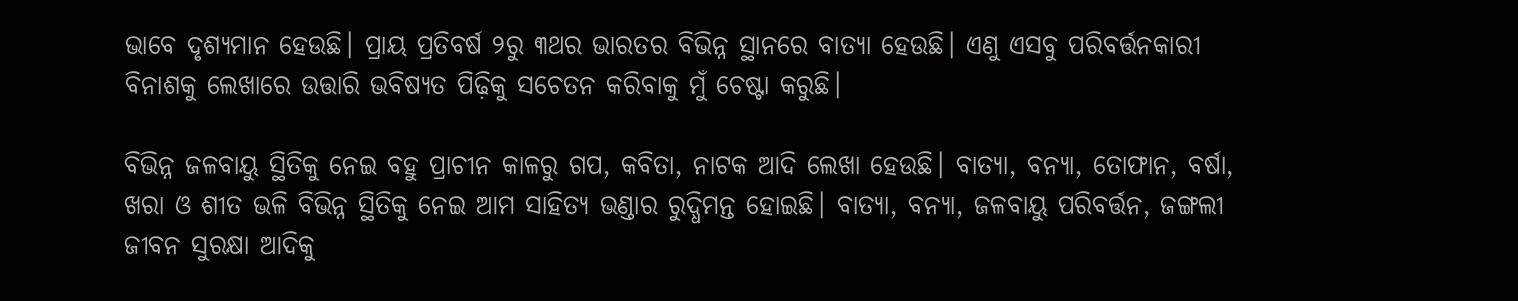ଭାବେ ଦୃଶ୍ୟମାନ ହେଉଛି। ପ୍ରାୟ ପ୍ରତିବର୍ଷ ୨ରୁ ୩ଥର ଭାରତର ବିଭିନ୍ନ ସ୍ଥାନରେ ବାତ୍ୟା ହେଉଛି। ଏଣୁ ଏସବୁ ପରିବର୍ତ୍ତନକାରୀ ବିନାଶକୁ ଲେଖାରେ ଉତ୍ତାରି ଭବିଷ୍ୟତ ପିଢ଼ିକୁ ସଚେତନ କରିବାକୁ ମୁଁ ଚେଷ୍ଟା କରୁଛି।

ବିଭିନ୍ନ ଜଳବାୟୁ ସ୍ଥିତିକୁ ନେଇ ବହୁ ପ୍ରାଚୀନ କାଳରୁ ଗପ, କବିତା, ନାଟକ ଆଦି ଲେଖା ହେଉଛି। ବାତ୍ୟା, ବନ୍ୟା, ତୋଫାନ, ବର୍ଷା, ଖରା ଓ ଶୀତ ଭଳି ବିଭିନ୍ନ ସ୍ଥିତିକୁ ନେଇ ଆମ ସାହିତ୍ୟ ଭଣ୍ଡାର ରୁଦ୍ଧିମନ୍ତ ହୋଇଛି। ବାତ୍ୟା, ବନ୍ୟା, ଜଳବାୟୁ ପରିବର୍ତ୍ତନ, ଜଙ୍ଗଲୀ ଜୀବନ ସୁରକ୍ଷା ଆଦିକୁ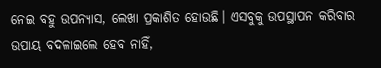ନେଇ ବହୁ ଉପନ୍ୟାସ, ଲେଖା ପ୍ରକାଶିତ ହୋଉଛି। ଏସବୁକୁ ଉପସ୍ଥାପନ କରିବାର ଉପାୟ ବଦଳାଇଲେ ହେବ ନାହିଁ,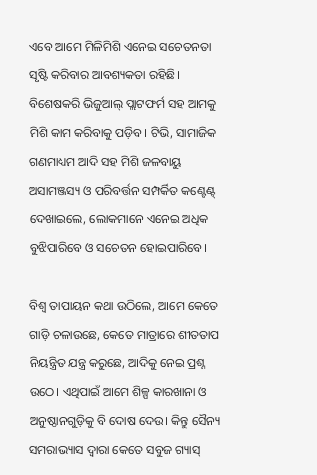ଏବେ ଆମେ ମିଳିମିଶି ଏନେଇ ସଚେତନତା ସୃଷ୍ଟି କରିବାର ଆବଶ୍ୟକତା ରହିଛି। ବିଶେଷକରି ଭିଜୁଆଲ୍‌ ପ୍ଲାଟଫର୍ମ ସହ ଆମକୁ ମିଶି କାମ କରିବାକୁ ପଡ଼ିବ। ଟିଭି, ସାମାଜିକ ଗଣମାଧ୍ୟମ ଆଦି ସହ ମିଶି ଜଳବାୟୁ ଅସାମଞ୍ଜସ୍ୟ ଓ ପରିବର୍ତ୍ତନ ସମ୍ପର୍କିତ କଣ୍ଟେଣ୍ଟ୍‌ ଦେଖାଇଲେ, ଲୋକମାନେ ଏନେଇ ଅଧିକ ବୁଝିପାରିବେ ଓ ସଚେତନ ହୋଇପାରିବେ।

ବିଶ୍ବ ତାପାୟନ କଥା ଉଠିଲେ, ଆମେ କେତେ ଗାଡ଼ି ଚଳାଉଛେ, କେତେ ମାତ୍ରାରେ ଶୀତତାପ ନିୟନ୍ତ୍ରିତ ଯନ୍ତ୍ର କରୁଛେ, ଆଦିକୁ ନେଇ ପ୍ରଶ୍ନ ଉଠେ। ଏଥିପାଇଁ ଆମେ ଶିଳ୍ପ କାରଖାନା ଓ ଅନୁଷ୍ଠାନଗୁଡ଼ିକୁ ବି ଦୋଷ ଦେଉ। କିନ୍ତୁ ସୈନ୍ୟ ସମରାଭ୍ୟାସ ଦ୍ବାରା କେତେ ସବୁଜ ଗ୍ୟାସ୍‌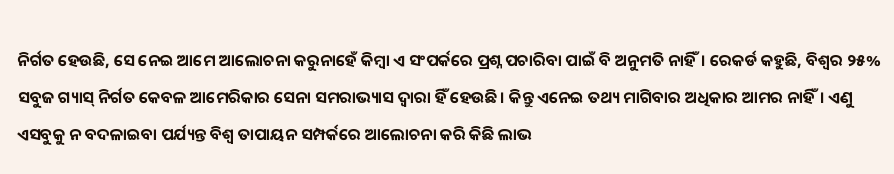ନିର୍ଗତ ହେଉଛି, ସେ ନେଇ ଆମେ ଆଲୋଚନା କରୁନାହେଁ କିମ୍ବା ଏ ସଂପର୍କରେ ପ୍ରଶ୍ନ ପଚାରିବା ପାଇଁ ବି ଅନୁମତି ନାହିଁ। ରେକର୍ଡ କହୁଛି, ବିଶ୍ବର ୨୫% ସବୁଜ ଗ୍ୟାସ୍‌ ନିର୍ଗତ କେବଳ ଆମେରିକାର ସେନା ସମରାଭ୍ୟାସ ଦ୍ବାରା ହିଁ ହେଉଛି। କିନ୍ତୁ ଏନେଇ ତଥ୍ୟ ମାଗିବାର ଅଧିକାର ଆମର ନାହିଁ। ଏଣୁ ଏସବୁକୁ ନ ବଦଳାଇବା ପର୍ଯ୍ୟନ୍ତ ବିଶ୍ବ ତାପ‌ାୟନ ସମ୍ପର୍କ‌ରେ ଆଲୋଚନା କରି କିଛି ଲାଭ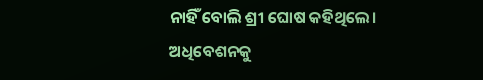ନାହିଁ ବୋଲି ଶ୍ରୀ ଘୋଷ କହିଥିଲେ। ଅଧିବେଶନକୁ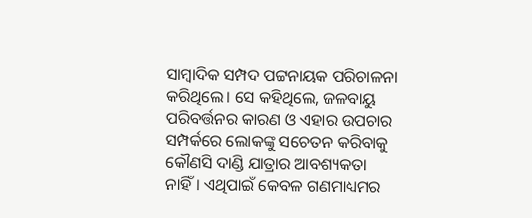ସାମ୍ବାଦିକ ସମ୍ପଦ ପଟ୍ଟନାୟକ ପରିଚାଳନା କରିଥିଲେ। ସେ କହିଥିଲେ, ଜଳବାୟୁ ପରିବର୍ତ୍ତନର କାରଣ ଓ ଏହାର ଉପଚାର ସମ୍ପର୍କ‌ରେ ଲୋକଙ୍କୁ ସଚେତନ କରିବାକୁ କୌଣସି ଦାଣ୍ଡି ଯାତ୍ରାର ଆବଶ୍ୟକତା ନାହିଁ। ଏଥିପାଇଁ କେବଳ ଗଣମାଧ୍ୟମର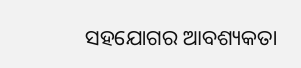ସହଯୋଗର ଆବଶ୍ୟକତା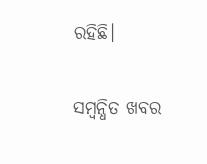ରହିଛି।

ସମ୍ବନ୍ଧିତ ଖବର